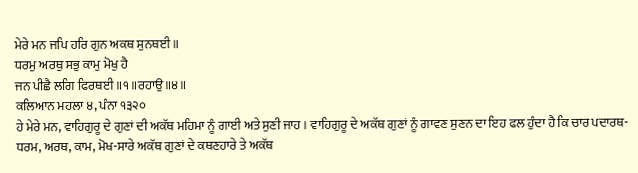ਮੇਰੇ ਮਨ ਜਪਿ ਹਰਿ ਗੁਨ ਅਕਥ ਸੁਨਥਈ ॥
ਧਰਮੁ ਅਰਥੁ ਸਭੁ ਕਾਮੁ ਮੋਖੁ ਹੈ
ਜਨ ਪੀਛੈ ਲਗਿ ਫਿਰਥਈ ॥੧॥ਰਹਾਉ॥੪॥
ਕਲਿਆਨ ਮਹਲਾ ੪, ਪੰਨਾ ੧੩੨੦
ਹੇ ਮੇਰੇ ਮਨ, ਵਾਹਿਗੁਰੂ ਦੇ ਗੁਣਾਂ ਦੀ ਅਕੱਥ ਮਹਿਮਾ ਨੂੰ ਗਾਈ ਅਤੇ ਸੁਣੀ ਜਾਹ । ਵਾਹਿਗੁਰੂ ਦੇ ਅਕੱਥ ਗੁਣਾਂ ਨੂੰ ਗਾਵਣ ਸੁਣਨ ਦਾ ਇਹ ਫਲ ਹੁੰਦਾ ਹੈ ਕਿ ਚਾਰ ਪਦਾਰਥ-ਧਰਮ, ਅਰਥ, ਕਾਮ, ਮੋਖ-ਸਾਰੇ ਅਕੱਥ ਗੁਣਾਂ ਦੇ ਕਥਣਹਾਰੇ ਤੇ ਅਕੱਥ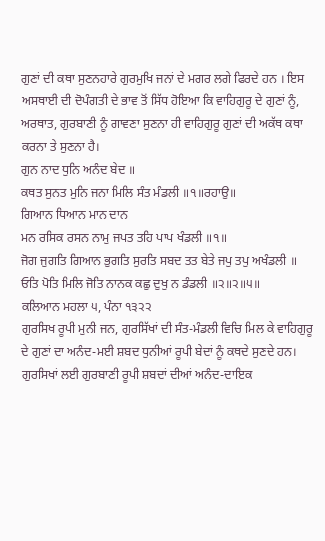ਗੁਣਾਂ ਦੀ ਕਥਾ ਸੁਣਨਹਾਰੇ ਗੁਰਮੁਖਿ ਜਨਾਂ ਦੇ ਮਗਰ ਲਗੇ ਫਿਰਦੇ ਹਨ । ਇਸ ਅਸਥਾਈ ਦੀ ਦੋਪੰਗਤੀ ਦੇ ਭਾਵ ਤੋਂ ਸਿੱਧ ਹੋਇਆ ਕਿ ਵਾਹਿਗੁਰੂ ਦੇ ਗੁਣਾਂ ਨੂੰ, ਅਰਥਾਤ, ਗੁਰਬਾਣੀ ਨੂੰ ਗਾਵਣਾ ਸੁਣਨਾ ਹੀ ਵਾਹਿਗੁਰੂ ਗੁਣਾਂ ਦੀ ਅਕੱਥ ਕਥਾ ਕਰਨਾ ਤੇ ਸੁਣਨਾ ਹੈ।
ਗੁਨ ਨਾਦ ਧੁਨਿ ਅਨੰਦ ਬੇਦ ॥
ਕਥਤ ਸੁਨਤ ਮੁਨਿ ਜਨਾ ਮਿਲਿ ਸੰਤ ਮੰਡਲੀ ॥੧॥ਰਹਾਉ॥
ਗਿਆਨ ਧਿਆਨ ਮਾਨ ਦਾਨ
ਮਨ ਰਸਿਕ ਰਸਨ ਨਾਮੁ ਜਪਤ ਤਹਿ ਪਾਪ ਖੰਡਲੀ ॥੧॥
ਜੋਗ ਜੁਗਤਿ ਗਿਆਨ ਭੁਗਤਿ ਸੁਰਤਿ ਸਬਦ ਤਤ ਬੇਤੇ ਜਪੁ ਤਪੁ ਅਖੰਡਲੀ ॥
ਓਤਿ ਪੋਤਿ ਮਿਲਿ ਜੋਤਿ ਨਾਨਕ ਕਛੁ ਦੁਖੁ ਨ ਡੰਡਲੀ ॥੨॥੨॥੫॥
ਕਲਿਆਨ ਮਹਲਾ ੫, ਪੰਨਾ ੧੩੨੨
ਗੁਰਸਿਖ ਰੂਪੀ ਮੁਨੀ ਜਨ, ਗੁਰਸਿੱਖਾਂ ਦੀ ਸੰਤ-ਮੰਡਲੀ ਵਿਚਿ ਮਿਲ ਕੇ ਵਾਹਿਗੁਰੂ ਦੇ ਗੁਣਾਂ ਦਾ ਅਨੰਦ-ਮਈ ਸ਼ਬਦ ਧੁਨੀਆਂ ਰੂਪੀ ਬੇਦਾਂ ਨੂੰ ਕਥਦੇ ਸੁਣਦੇ ਹਨ। ਗੁਰਸਿਖਾਂ ਲਈ ਗੁਰਬਾਣੀ ਰੂਪੀ ਸ਼ਬਦਾਂ ਦੀਆਂ ਅਨੰਦ-ਦਾਇਕ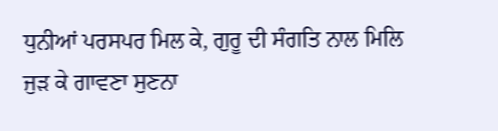ਧੁਨੀਆਂ ਪਰਸਪਰ ਮਿਲ ਕੇ, ਗੁਰੂ ਦੀ ਸੰਗਤਿ ਨਾਲ ਮਿਲਿ ਜੁੜ ਕੇ ਗਾਵਣਾ ਸੁਣਨਾ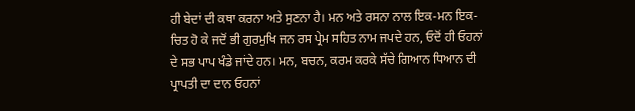ਹੀ ਬੇਦਾਂ ਦੀ ਕਥਾ ਕਰਨਾ ਅਤੇ ਸੁਣਨਾ ਹੈ। ਮਨ ਅਤੇ ਰਸਨਾ ਨਾਲ ਇਕ-ਮਨ ਇਕ-ਚਿਤ ਹੋ ਕੇ ਜਦੋਂ ਭੀ ਗੁਰਮੁਖਿ ਜਨ ਰਸ ਪ੍ਰੇਮ ਸਹਿਤ ਨਾਮ ਜਪਦੇ ਹਨ, ਓਦੋਂ ਹੀ ਓਹਨਾਂ ਦੇ ਸਭ ਪਾਪ ਖੰਡੇ ਜਾਂਦੇ ਹਨ। ਮਨ, ਬਚਨ, ਕਰਮ ਕਰਕੇ ਸੱਚੇ ਗਿਆਨ ਧਿਆਨ ਦੀ ਪ੍ਰਾਪਤੀ ਦਾ ਦਾਨ ਓਹਨਾਂ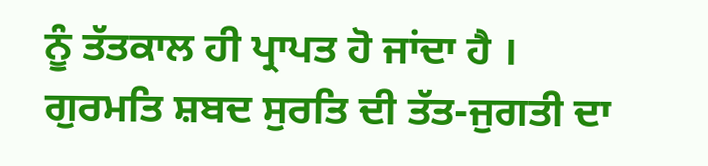ਨੂੰ ਤੱਤਕਾਲ ਹੀ ਪ੍ਰਾਪਤ ਹੋ ਜਾਂਦਾ ਹੈ । ਗੁਰਮਤਿ ਸ਼ਬਦ ਸੁਰਤਿ ਦੀ ਤੱਤ-ਜੁਗਤੀ ਦਾ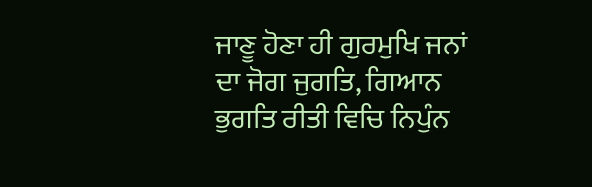ਜਾਣੂ ਹੋਣਾ ਹੀ ਗੁਰਮੁਖਿ ਜਨਾਂ ਦਾ ਜੋਗ ਜੁਗਤਿ, ਗਿਆਨ ਭੁਗਤਿ ਰੀਤੀ ਵਿਚਿ ਨਿਪੁੰਨ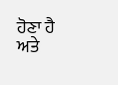ਹੋਣਾ ਹੈ ਅਤੇ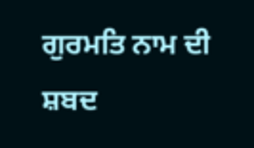ਗੁਰਮਤਿ ਨਾਮ ਦੀ ਸ਼ਬਦ